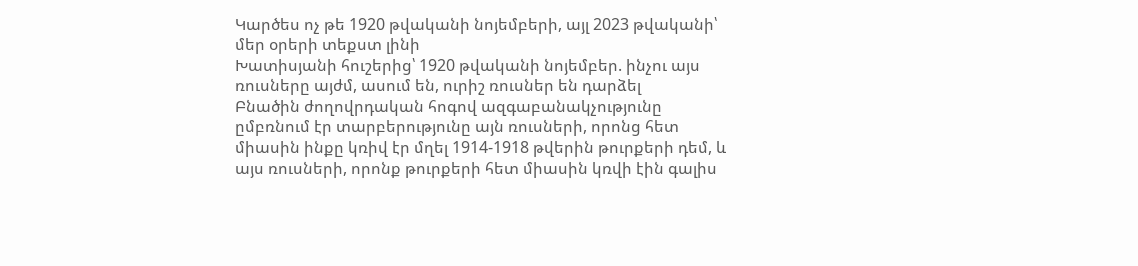Կարծես ոչ թե 1920 թվականի նոյեմբերի, այլ 2023 թվականի՝ մեր օրերի տեքստ լինի
Խատիսյանի հուշերից՝ 1920 թվականի նոյեմբեր. ինչու այս ռուսները այժմ, ասում են, ուրիշ ռուսներ են դարձել
Բնածին ժողովրդական հոգով ազգաբանակչությունը ըմբռնում էր տարբերությունը այն ռուսների, որոնց հետ միասին ինքը կռիվ էր մղել 1914-1918 թվերին թուրքերի դեմ, և այս ռուսների, որոնք թուրքերի հետ միասին կռվի էին գալիս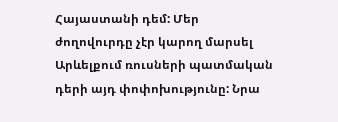Հայաստանի դեմ: Մեր ժողովուրդը չէր կարող մարսել Արևելքում ռուսների պատմական դերի այդ փոփոխությունը: Նրա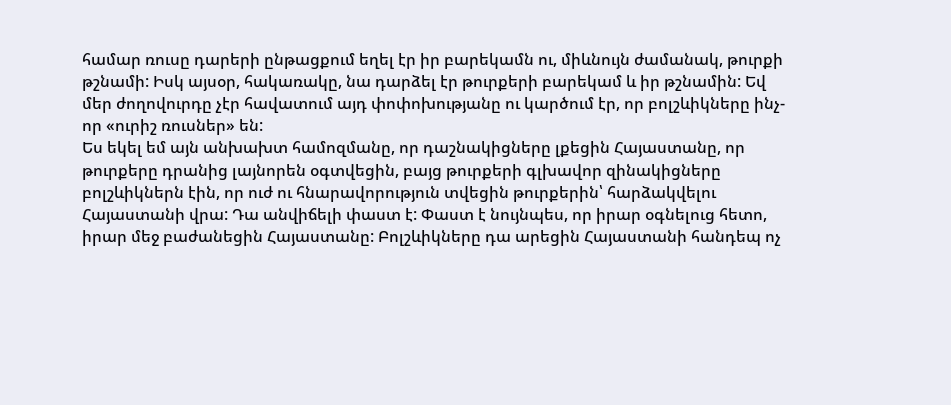համար ռուսը դարերի ընթացքում եղել էր իր բարեկամն ու, միևնույն ժամանակ, թուրքի թշնամի: Իսկ այսօր, հակառակը, նա դարձել էր թուրքերի բարեկամ և իր թշնամին: Եվ մեր ժողովուրդը չէր հավատում այդ փոփոխությանը ու կարծում էր, որ բոլշևիկները ինչ-որ «ուրիշ ռուսներ» են:
Ես եկել եմ այն անխախտ համոզմանը, որ դաշնակիցները լքեցին Հայաստանը, որ թուրքերը դրանից լայնորեն օգտվեցին, բայց թուրքերի գլխավոր զինակիցները բոլշևիկներն էին, որ ուժ ու հնարավորություն տվեցին թուրքերին՝ հարձակվելու Հայաստանի վրա: Դա անվիճելի փաստ է: Փաստ է նույնպես, որ իրար օգնելուց հետո, իրար մեջ բաժանեցին Հայաստանը: Բոլշևիկները դա արեցին Հայաստանի հանդեպ ոչ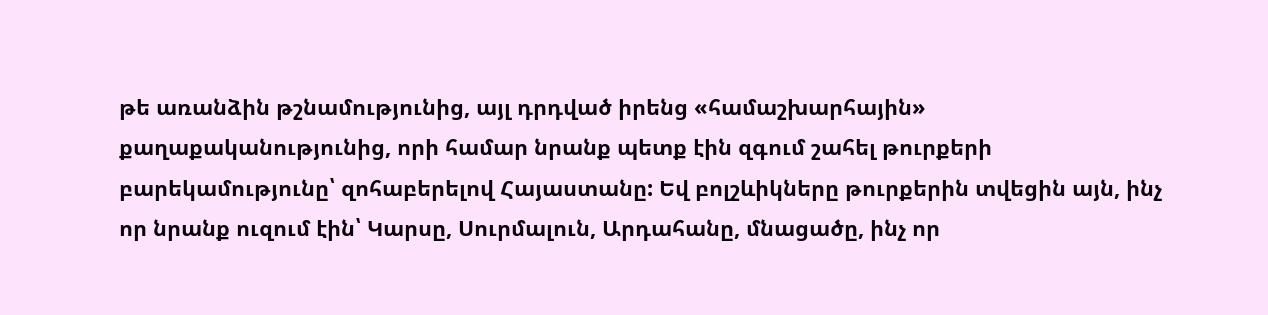թե առանձին թշնամությունից, այլ դրդված իրենց «համաշխարհային» քաղաքականությունից, որի համար նրանք պետք էին զգում շահել թուրքերի բարեկամությունը՝ զոհաբերելով Հայաստանը: Եվ բոլշևիկները թուրքերին տվեցին այն, ինչ որ նրանք ուզում էին՝ Կարսը, Սուրմալուն, Արդահանը, մնացածը, ինչ որ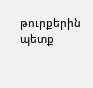թուրքերին պետք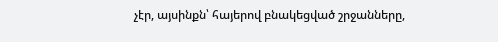չէր, այսինքն՝ հայերով բնակեցված շրջանները,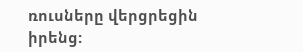ռուսները վերցրեցին իրենց: